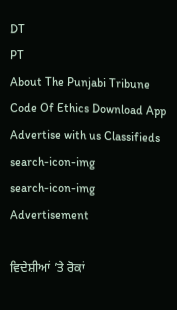DT
PT
About The Punjabi Tribune Code Of Ethics Download App Advertise with us Classifieds
search-icon-img
search-icon-img
Advertisement

ਵਿਦੇਸ਼ੀਆਂ ’ਤੇ ਰੋਕਾਂ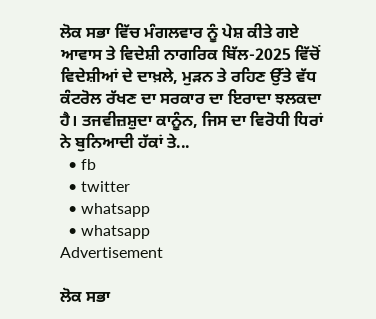ਲੋਕ ਸਭਾ ਵਿੱਚ ਮੰਗਲਵਾਰ ਨੂੰ ਪੇਸ਼ ਕੀਤੇ ਗਏ ਆਵਾਸ ਤੇ ਵਿਦੇਸ਼ੀ ਨਾਗਰਿਕ ਬਿੱਲ-2025 ਵਿੱਚੋਂ ਵਿਦੇਸ਼ੀਆਂ ਦੇ ਦਾਖ਼ਲੇ, ਮੁੜਨ ਤੇ ਰਹਿਣ ਉੱਤੇ ਵੱਧ ਕੰਟਰੋਲ ਰੱਖਣ ਦਾ ਸਰਕਾਰ ਦਾ ਇਰਾਦਾ ਝਲਕਦਾ ਹੈ। ਤਜਵੀਜ਼ਸ਼ੁਦਾ ਕਾਨੂੰਨ, ਜਿਸ ਦਾ ਵਿਰੋਧੀ ਧਿਰਾਂ ਨੇ ਬੁਨਿਆਦੀ ਹੱਕਾਂ ਤੇ...
  • fb
  • twitter
  • whatsapp
  • whatsapp
Advertisement

ਲੋਕ ਸਭਾ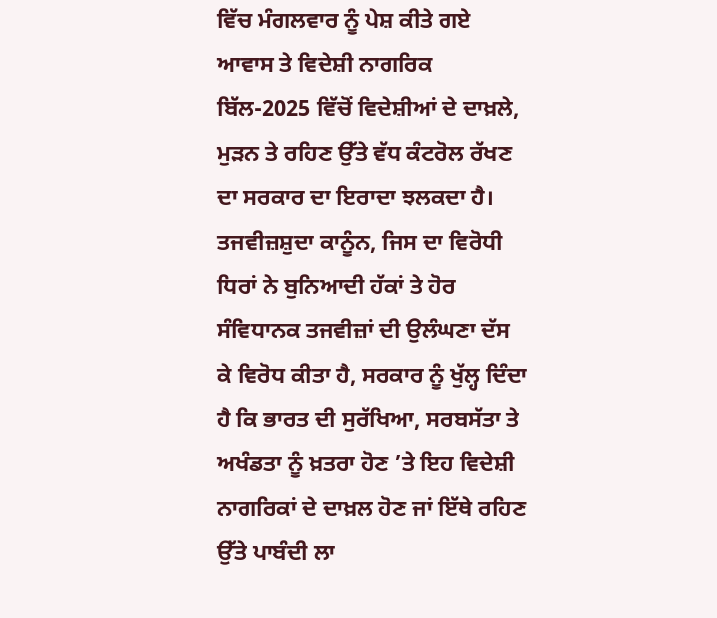ਵਿੱਚ ਮੰਗਲਵਾਰ ਨੂੰ ਪੇਸ਼ ਕੀਤੇ ਗਏ ਆਵਾਸ ਤੇ ਵਿਦੇਸ਼ੀ ਨਾਗਰਿਕ ਬਿੱਲ-2025 ਵਿੱਚੋਂ ਵਿਦੇਸ਼ੀਆਂ ਦੇ ਦਾਖ਼ਲੇ, ਮੁੜਨ ਤੇ ਰਹਿਣ ਉੱਤੇ ਵੱਧ ਕੰਟਰੋਲ ਰੱਖਣ ਦਾ ਸਰਕਾਰ ਦਾ ਇਰਾਦਾ ਝਲਕਦਾ ਹੈ। ਤਜਵੀਜ਼ਸ਼ੁਦਾ ਕਾਨੂੰਨ, ਜਿਸ ਦਾ ਵਿਰੋਧੀ ਧਿਰਾਂ ਨੇ ਬੁਨਿਆਦੀ ਹੱਕਾਂ ਤੇ ਹੋਰ ਸੰਵਿਧਾਨਕ ਤਜਵੀਜ਼ਾਂ ਦੀ ਉਲੰਘਣਾ ਦੱਸ ਕੇ ਵਿਰੋਧ ਕੀਤਾ ਹੈ, ਸਰਕਾਰ ਨੂੰ ਖੁੱਲ੍ਹ ਦਿੰਦਾ ਹੈ ਕਿ ਭਾਰਤ ਦੀ ਸੁਰੱਖਿਆ, ਸਰਬਸੱਤਾ ਤੇ ਅਖੰਡਤਾ ਨੂੰ ਖ਼ਤਰਾ ਹੋਣ ’ਤੇ ਇਹ ਵਿਦੇਸ਼ੀ ਨਾਗਰਿਕਾਂ ਦੇ ਦਾਖ਼ਲ ਹੋਣ ਜਾਂ ਇੱਥੇ ਰਹਿਣ ਉੱਤੇ ਪਾਬੰਦੀ ਲਾ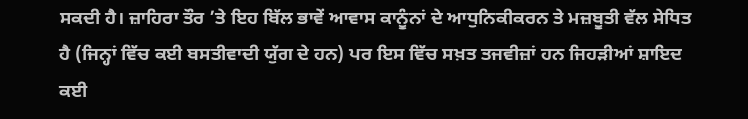ਸਕਦੀ ਹੈ। ਜ਼ਾਹਿਰਾ ਤੌਰ ’ਤੇ ਇਹ ਬਿੱਲ ਭਾਵੇਂ ਆਵਾਸ ਕਾਨੂੰਨਾਂ ਦੇ ਆਧੁਨਿਕੀਕਰਨ ਤੇ ਮਜ਼ਬੂਤੀ ਵੱਲ ਸੇਧਿਤ ਹੈ (ਜਿਨ੍ਹਾਂ ਵਿੱਚ ਕਈ ਬਸਤੀਵਾਦੀ ਯੁੱਗ ਦੇ ਹਨ) ਪਰ ਇਸ ਵਿੱਚ ਸਖ਼ਤ ਤਜਵੀਜ਼ਾਂ ਹਨ ਜਿਹੜੀਆਂ ਸ਼ਾਇਦ ਕਈ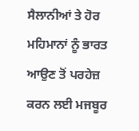ਸੈਲਾਨੀਆਂ ਤੇ ਹੋਰ ਮਹਿਮਾਨਾਂ ਨੂੰ ਭਾਰਤ ਆਉਣ ਤੋਂ ਪਰਹੇਜ਼ ਕਰਨ ਲਈ ਮਜਬੂਰ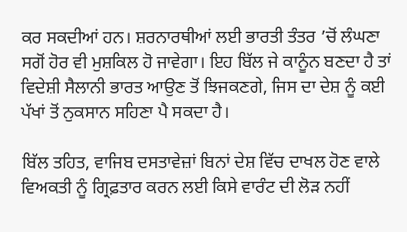ਕਰ ਸਕਦੀਆਂ ਹਨ। ਸ਼ਰਨਾਰਥੀਆਂ ਲਈ ਭਾਰਤੀ ਤੰਤਰ ’ਚੋਂ ਲੰਘਣਾ ਸਗੋਂ ਹੋਰ ਵੀ ਮੁਸ਼ਕਿਲ ਹੋ ਜਾਵੇਗਾ। ਇਹ ਬਿੱਲ ਜੇ ਕਾਨੂੰਨ ਬਣਦਾ ਹੈ ਤਾਂ ਵਿਦੇਸ਼ੀ ਸੈਲਾਨੀ ਭਾਰਤ ਆਉਣ ਤੋਂ ਝਿਜਕਣਗੇ, ਜਿਸ ਦਾ ਦੇਸ਼ ਨੂੰ ਕਈ ਪੱਖਾਂ ਤੋਂ ਨੁਕਸਾਨ ਸਹਿਣਾ ਪੈ ਸਕਦਾ ਹੈ।

ਬਿੱਲ ਤਹਿਤ, ਵਾਜਿਬ ਦਸਤਾਵੇਜ਼ਾਂ ਬਿਨਾਂ ਦੇਸ਼ ਵਿੱਚ ਦਾਖਲ ਹੋਣ ਵਾਲੇ ਵਿਅਕਤੀ ਨੂੰ ਗ੍ਰਿਫ਼ਤਾਰ ਕਰਨ ਲਈ ਕਿਸੇ ਵਾਰੰਟ ਦੀ ਲੋੜ ਨਹੀਂ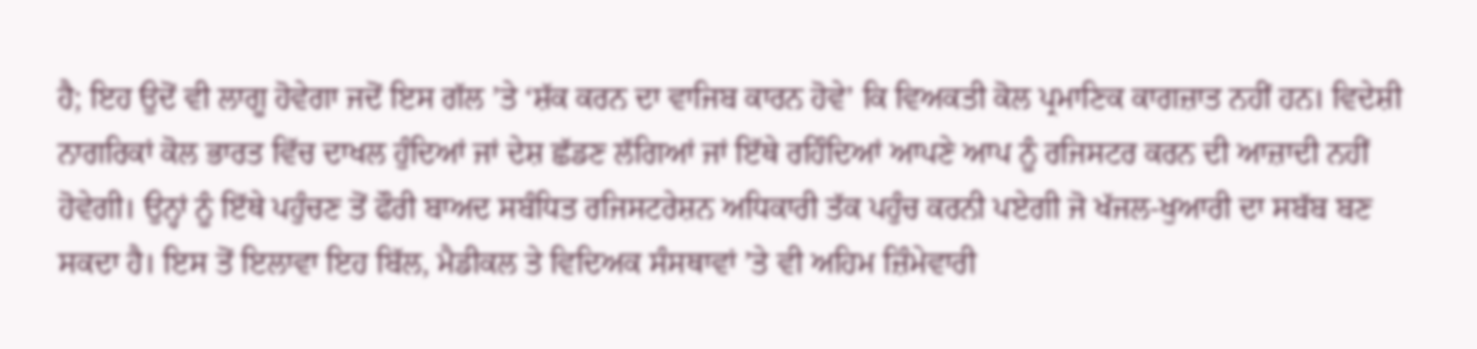ਹੈ; ਇਹ ਉਦੋਂ ਵੀ ਲਾਗੂ ਹੋਵੇਗਾ ਜਦੋਂ ਇਸ ਗੱਲ ’ਤੇ ‘ਸ਼ੱਕ ਕਰਨ ਦਾ ਵਾਜਿਬ ਕਾਰਨ ਹੋਵੇ’ ਕਿ ਵਿਅਕਤੀ ਕੋਲ ਪ੍ਰਮਾਣਿਕ ਕਾਗਜ਼ਾਤ ਨਹੀਂ ਹਨ। ਵਿਦੇਸ਼ੀ ਨਾਗਰਿਕਾਂ ਕੋਲ ਭਾਰਤ ਵਿੱਚ ਦਾਖਲ ਹੁੰਦਿਆਂ ਜਾਂ ਦੇਸ਼ ਛੱਡਣ ਲੱਗਿਆਂ ਜਾਂ ਇੱਥੇ ਰਹਿੰਦਿਆਂ ਆਪਣੇ ਆਪ ਨੂੰ ਰਜਿਸਟਰ ਕਰਨ ਦੀ ਆਜ਼ਾਦੀ ਨਹੀਂ ਹੋਵੇਗੀ। ਉਨ੍ਹਾਂ ਨੂੰ ਇੱਥੇ ਪਹੁੰਚਣ ਤੋਂ ਫੌਰੀ ਬਾਅਦ ਸਬੰਧਿਤ ਰਜਿਸਟਰੇਸ਼ਨ ਅਧਿਕਾਰੀ ਤੱਕ ਪਹੁੰਚ ਕਰਨੀ ਪਏਗੀ ਜੋ ਖੱਜਲ-ਖੁਆਰੀ ਦਾ ਸਬੱਬ ਬਣ ਸਕਦਾ ਹੈ। ਇਸ ਤੋਂ ਇਲਾਵਾ ਇਹ ਬਿੱਲ, ਮੈਡੀਕਲ ਤੇ ਵਿਦਿਅਕ ਸੰਸਥਾਵਾਂ ’ਤੇ ਵੀ ਅਹਿਮ ਜ਼ਿੰਮੇਵਾਰੀ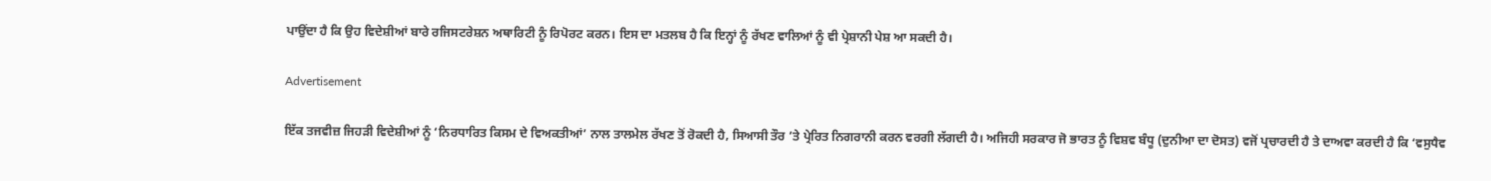ਪਾਉਂਦਾ ਹੈ ਕਿ ਉਹ ਵਿਦੇਸ਼ੀਆਂ ਬਾਰੇ ਰਜਿਸਟਰੇਸ਼ਨ ਅਥਾਰਿਟੀ ਨੂੰ ਰਿਪੋਰਟ ਕਰਨ। ਇਸ ਦਾ ਮਤਲਬ ਹੈ ਕਿ ਇਨ੍ਹਾਂ ਨੂੰ ਰੱਖਣ ਵਾਲਿਆਂ ਨੂੰ ਵੀ ਪ੍ਰੇਸ਼ਾਨੀ ਪੇਸ਼ ਆ ਸਕਦੀ ਹੈ।

Advertisement

ਇੱਕ ਤਜਵੀਜ਼ ਜਿਹੜੀ ਵਿਦੇਸ਼ੀਆਂ ਨੂੰ ‘ਨਿਰਧਾਰਿਤ ਕਿਸਮ ਦੇ ਵਿਅਕਤੀਆਂ’ ਨਾਲ ਤਾਲਮੇਲ ਰੱਖਣ ਤੋਂ ਰੋਕਦੀ ਹੈ, ਸਿਆਸੀ ਤੌਰ ’ਤੇ ਪ੍ਰੇਰਿਤ ਨਿਗਰਾਨੀ ਕਰਨ ਵਰਗੀ ਲੱਗਦੀ ਹੈ। ਅਜਿਹੀ ਸਰਕਾਰ ਜੋ ਭਾਰਤ ਨੂੰ ਵਿਸ਼ਵ ਬੰਧੂ (ਦੁਨੀਆ ਦਾ ਦੋਸਤ) ਵਜੋਂ ਪ੍ਰਚਾਰਦੀ ਹੈ ਤੇ ਦਾਅਵਾ ਕਰਦੀ ਹੈ ਕਿ ‘ਵਸੁਧੈਵ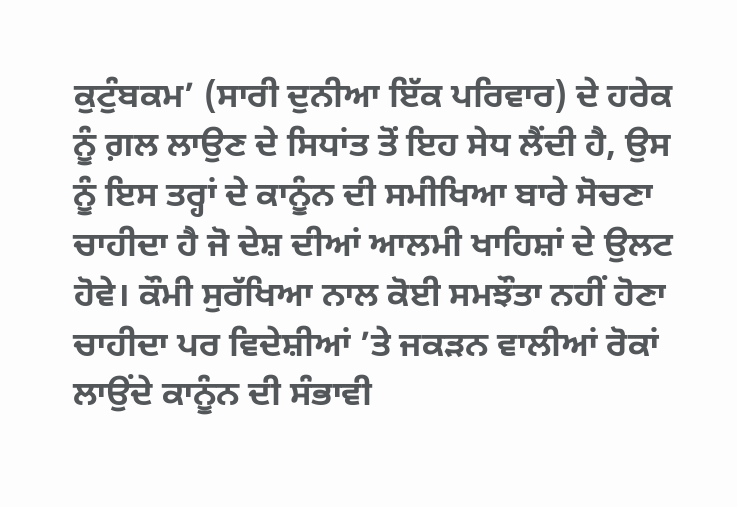ਕੁਟੁੰਬਕਮ’ (ਸਾਰੀ ਦੁਨੀਆ ਇੱਕ ਪਰਿਵਾਰ) ਦੇ ਹਰੇਕ ਨੂੰ ਗ਼ਲ ਲਾਉਣ ਦੇ ਸਿਧਾਂਤ ਤੋਂ ਇਹ ਸੇਧ ਲੈਂਦੀ ਹੈ, ਉਸ ਨੂੰ ਇਸ ਤਰ੍ਹਾਂ ਦੇ ਕਾਨੂੰਨ ਦੀ ਸਮੀਖਿਆ ਬਾਰੇ ਸੋਚਣਾ ਚਾਹੀਦਾ ਹੈ ਜੋ ਦੇਸ਼ ਦੀਆਂ ਆਲਮੀ ਖਾਹਿਸ਼ਾਂ ਦੇ ਉਲਟ ਹੋਵੇ। ਕੌਮੀ ਸੁਰੱਖਿਆ ਨਾਲ ਕੋਈ ਸਮਝੌਤਾ ਨਹੀਂ ਹੋਣਾ ਚਾਹੀਦਾ ਪਰ ਵਿਦੇਸ਼ੀਆਂ ’ਤੇ ਜਕੜਨ ਵਾਲੀਆਂ ਰੋਕਾਂ ਲਾਉਂਦੇ ਕਾਨੂੰਨ ਦੀ ਸੰਭਾਵੀ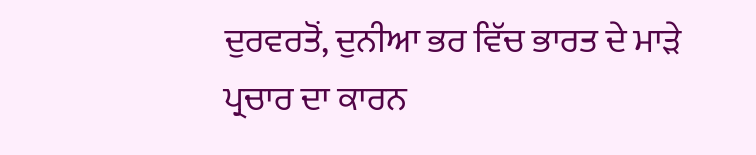ਦੁਰਵਰਤੋਂ, ਦੁਨੀਆ ਭਰ ਵਿੱਚ ਭਾਰਤ ਦੇ ਮਾੜੇ ਪ੍ਰਚਾਰ ਦਾ ਕਾਰਨ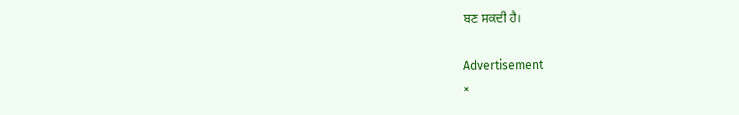ਬਣ ਸਕਦੀ ਹੈ।

Advertisement
×